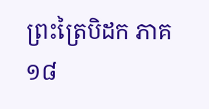ព្រះត្រៃបិដក ភាគ ១៨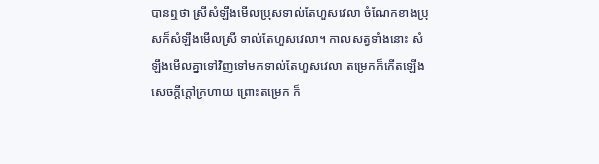បានឮថា ស្រីសំឡឹងមើលប្រុសទាល់តែហួសវេលា ចំណែកខាងប្រុសក៏សំឡឹងមើលស្រី ទាល់តែហួសវេលា។ កាលសត្វទាំងនោះ សំឡឹងមើលគ្នាទៅវិញទៅមកទាល់តែហួសវេលា តម្រេកក៏កើតឡើង សេចក្តីក្តៅក្រហាយ ព្រោះតម្រេក ក៏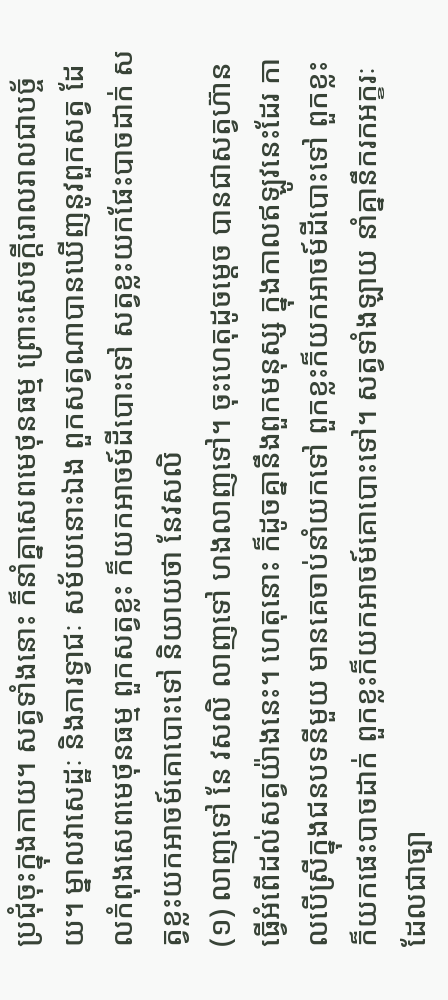ប្រជុំចុះក្នុងកាយ។ សត្វទាំងនោះ ក៏នាំគ្នាសេពមេថុនធម្ម ព្រោះសេចក្តីរោលរាលជាបច្ច័យ។ ម្នាលវាសេដ្ឋៈ និងភារទ្វាជៈ សម័យនោះឯង ពួកសត្វណាបានឃើញនូវពួកសត្វ ដែលកំពុងសេពមេថុនធម្ម ពួកសត្វខ្លះ ក៏យកអាចម៍ដីបោះទៅ សត្វខ្លះយកផែះបាចដាក់ សត្វខ្លះយកអាចម៍គោបោះទៅ និយាយថា នែវសលិ
(១) លាញទៅ នែ វសលិ លាញទៅ ហងលាញទៅ។ ចុះហេតុដូចម្តេច បានជាសត្វហ៊ានធ្វើអំពើដល់សត្វយ៉ាងនេះ។ ហេតុនោះ ក៏ដូចគ្នានឹងពួកមនុស្ស ក្នុងកាលឥឡូវនេះដែរ កាលបើស្រីក្នុងជនបទនីមួយ មានគេចាប់នាំយកទៅ ពួកខ្លះក៏យកអាចម៍ដីបោះទៅ ពួកខ្លះក៏យកផេះបាចដាក់ ពួកខ្លះក៏យកអាចម៍គោបោះទៅ។ សត្វទាំងឡាយ នាំគ្នានឹករកអក្ខរៈ ដែលជាច្បា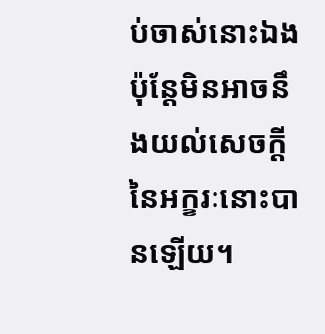ប់ចាស់នោះឯង ប៉ុន្តែមិនអាចនឹងយល់សេចក្តី នៃអក្ខរៈនោះបានឡើយ។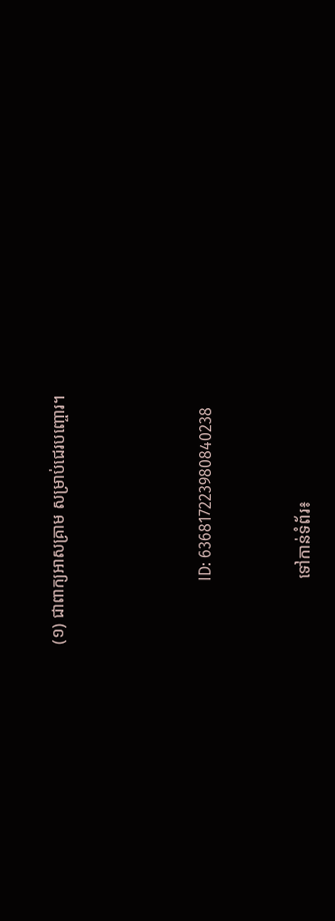(១) ជាពាក្យអាសគ្រាម សម្រាប់ជេរបញ្ចោរ។





                ID: 636817223980840238



                ទៅកាន់ទំព័រ៖